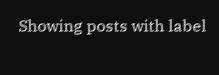Showing posts with label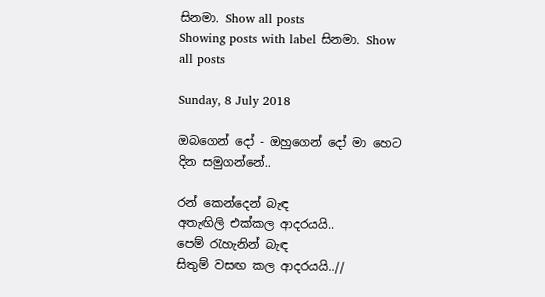සිනමා. Show all posts
Showing posts with label සිනමා. Show all posts

Sunday, 8 July 2018

ඔබගෙන් දෝ - ඔහුගෙන් දෝ මා හෙට දින සමුගන්නේ..

රන් කෙන්දෙන් බැඳ
අතැඟිලි එක්කල ආදරයයි..
පෙම් රැහැනින් බැඳ
සිතුම් වසඟ කල ආදරයයි..//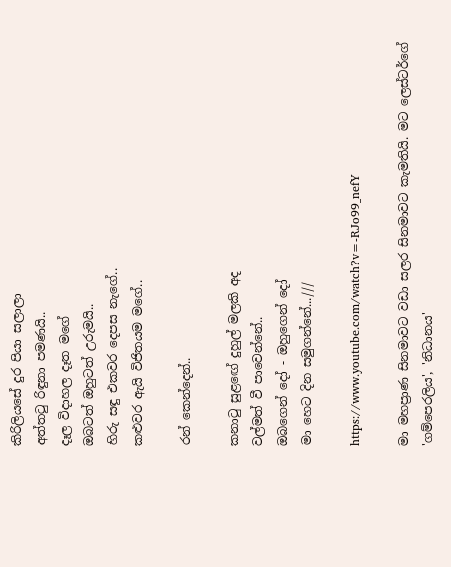කිරිලියසේ දුර පියා සලාලා
අත්තටු රිඳුනා පමණයි..
දෑල විදාහල දෑත මගේ
ඔබටත් ඔහුටත් උරුමයි..
හිරු සඳු එකවර දෙපස නැගේ..
කළුවර ඇයි විජිතයම මගේ..

රන් කෙන්දෙන්..

කනාටු සුළඟේ දුහුල් මලකි අද
වල්මත් වී පාවෙන්නේ..
ඔබගෙන් දෝ - ඔහුගෙන් දෝ
මා හෙට දින සමුගන්නේ...///

https://www.youtube.com/watch?v=-RJo99_nefY

මා මහප්‍රාණ සිනමාවට වඩා සලර සිනමාවට කැමතියි. මට ලෙස්ටර්ගේ 'ගම්පෙරලිය', 'නිධානය'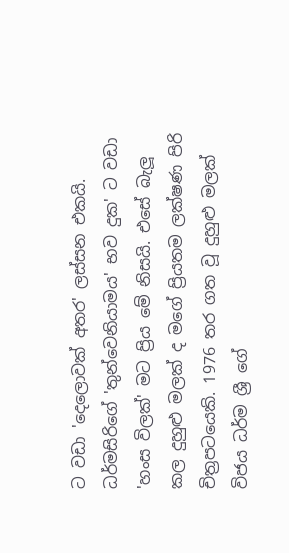ට වඩා 'දෙලොවක් අතර' ලස්සන එකයි. ධර්මසිරිගේ 'තුන්වෙනියාමය' භව දුක' ට වඩා 'හංස විලක්' මට ප්‍රිය මේ නිසයි. එසේ බැලූ කල දුහුළු මලක් ද මගේ ප්‍රියතම ලක්ෂණ පිරි චිත්‍රපටයෙකි. 1976 තර ගත වූ දුහුළු මලක් විජය ධර්ම ශ්‍රී ගේ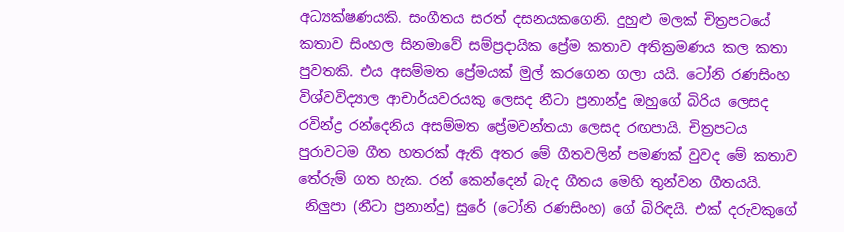අධ්‍යක්ෂණයකි. සංගීතය සරත් දසනයකගෙනි. දුහුළු මලක් චිත්‍රපටයේ කතාව සිංහල සිනමාවේ සම්ප්‍රදායික ප්‍රේම කතාව අතික්‍රමණය කල කතා පුවතකි. එය අසම්මත ප්‍රේමයක් මුල් කරගෙන ගලා යයි. ටෝනි රණසිංහ විශ්වවිද්‍යාල ආචාර්යවරයකු ලෙසද නීටා ප්‍රනාන්දු ඔහුගේ බිරිය ලෙසද රවින්ද්‍ර රන්දෙනිය අසම්මත ප්‍රේමවන්තයා ලෙසද රඟපායි. චිත්‍රපටය පුරාවටම ගීත හතරක් ඇති අතර මේ ගීතවලින් පමණක් වුවද මේ කතාව තේරුම් ගත හැක. රන් කෙන්දෙන් බැද ගීතය මෙහි තුන්වන ගීතයයි.
 නිලුපා (නීටා ප්‍රනාන්දු) සුරේ (ටෝනි රණසිංහ) ගේ බිරිඳයි. එක් දරුවකුගේ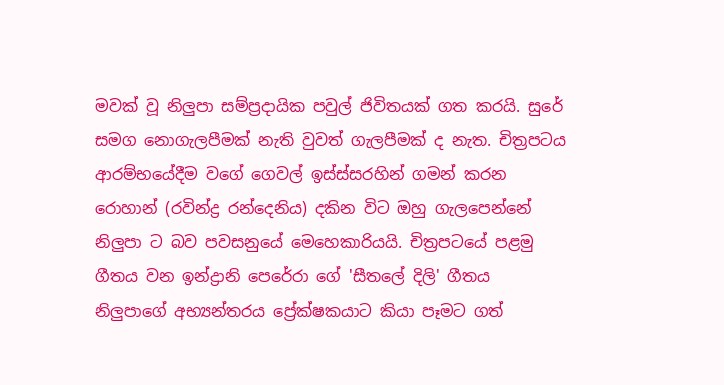මවක් වූ නිලුපා සම්ප්‍රදායික පවුල් ජිවිතයක් ගත කරයි. සුරේ සමග නොගැලපීමක් නැති වුවත් ගැලපීමක් ද නැත. චිත්‍රපටය ආරම්භයේදීම වගේ ගෙවල් ඉස්ස්සරහින් ගමන් කරන රොහාන් (රවින්ද්‍ර රන්දෙනිය) දකින විට ඔහු ගැලපෙන්නේ නිලුපා ට බව පවසනුයේ මෙහෙකාරියයි. චිත්‍රපටයේ පළමු ගීතය වන ඉන්ද්‍රානි පෙරේරා ගේ 'සීතලේ දිලි' ගීතය නිලුපාගේ අභ්‍යන්තරය ප්‍රේක්ෂකයාට කියා පෑමට ගත්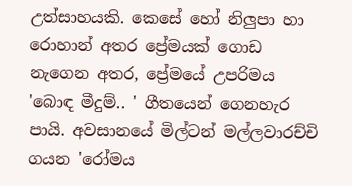උත්සාහයකි. කෙසේ හෝ නිලුපා හා රොහාන් අතර ප්‍රේමයක් ගොඩ නැගෙන අතර, ප්‍රේමයේ උපරිමය 'බොඳ මීදුම්.. ' ගීතයෙන් ගෙනහැර පායි. අවසානයේ මිල්ටන් මල්ලවාරච්චි ගයන 'රෝමය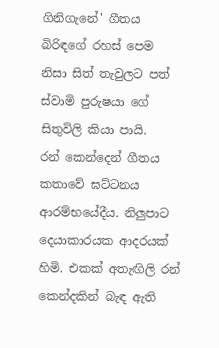ගිනිගැනේ' ගීතය බිරිඳගේ රහස් පෙම නිසා සිත් තැවුලට පත් ස්වාමි පුරුෂයා ගේ සිතුවිලි කියා පායි.
රන් කෙන්දෙන් ගීතය කතාවේ ඝට්ටනය ආරම්භයේදීය. නිලුපාට දෙයාකාරයක ආදරයක් හිමි. එකක් අතැඟිලි රන් කෙන්දකින් බැඳ ඇති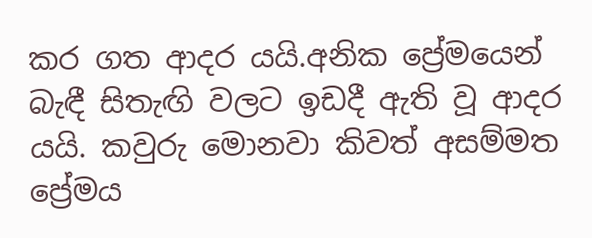කර ගත ආදර යයි.අනික ප්‍රේමයෙන් බැඳී සිතැඟි වලට ඉඩදී ඇති වූ ආදර යයි. කවුරු මොනවා කිවත් අසම්මත ප්‍රේමය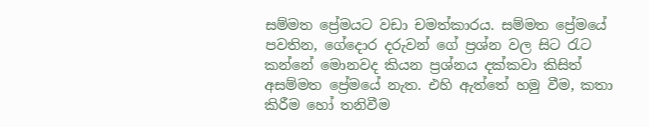සම්මත ප්‍රේමයට වඩා චමත්කාරය. සම්මත ප්‍රේමයේ පවතින, ගේදොර දරුවන් ගේ ප්‍රශ්න වල සිට රැට කන්නේ මොනවද කියන ප්‍රශ්නය දක්කවා කිසිත් අසම්මත ප්‍රේමයේ නැත. එහි ඇත්තේ හමු වීම, කතා කිරීම හෝ තනිවීම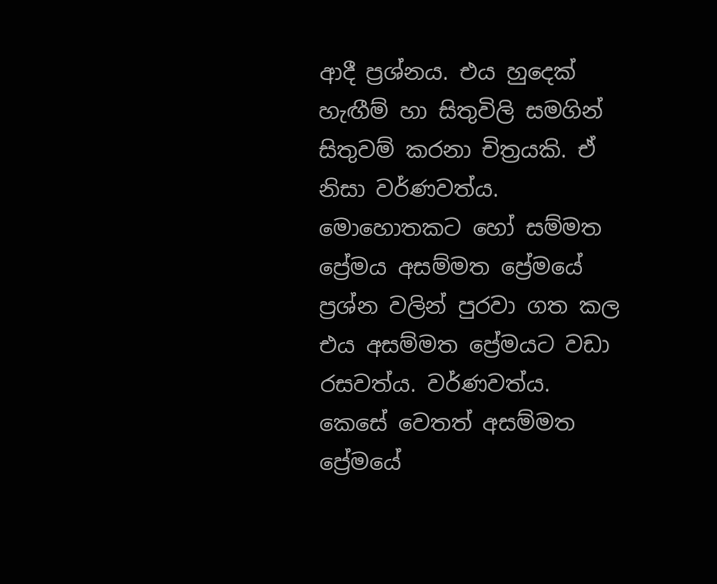ආදී ප්‍රශ්නය. එය හුදෙක් හැඟීම් හා සිතුවිලි සමගින් සිතුවම් කරනා චිත්‍රයකි. ඒ නිසා වර්ණවත්ය. මොහොතකට හෝ සම්මත ප්‍රේමය අසම්මත ප්‍රේමයේ ප්‍රශ්න වලින් පුරවා ගත කල එය අසම්මත ප්‍රේමයට වඩා රසවත්ය. වර්ණවත්ය.
කෙසේ වෙතත් අසම්මත ප්‍රේමයේ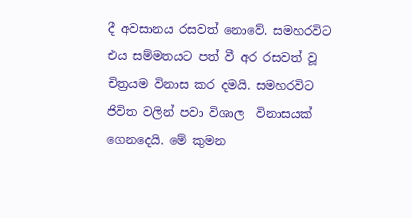දී අවසානය රසවත් නොවේ. සමහරවිට එය සම්මතයට පත් වී අර රසවත් වූ චිත්‍රයම විනාස කර දමයි. සමහරවිට ජිවිත වලින් පවා විශාල  විනාසයක් ගෙනදෙයි. මේ කුමන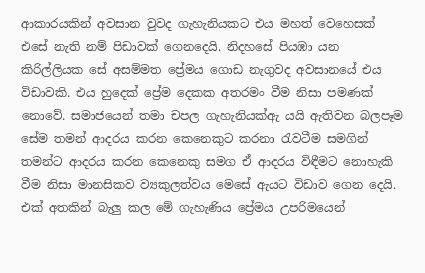ආකාරයකින් අවසාන වුවද ගැහැනියකට එය මහත් වෙහෙසක් එසේ නැති නම් පිඩාවක් ගෙනදෙයි. නිදහසේ පියඹා යන කිරිල්ලියක සේ අසම්මත ප්‍රේමය ගොඩ නැගුවද අවසානයේ එය විඩාවකි. එය හුදෙක් ප්‍රේම දෙකක අතරමං වීම නිසා පමණක් නොවේ. සමාජයෙන් තමා චපල ගැහැනියක්ඇ යයි ඇතිවන බලපෑම සේම තමන් ආදරය කරන කෙනෙකුට කරනා රැවටීම සමගින් තමන්ට ආදරය කරන කෙනෙකු සමග ඒ ආදරය විඳීමට නොහැකි වීම නිසා මානසිකව ව්‍යකුලත්වය මෙසේ ඇයට විඩාව ගෙන දෙයි. එක් අතකින් බැලු කල මේ ගැහැණිය ප්‍රේමය උපරිමයෙන්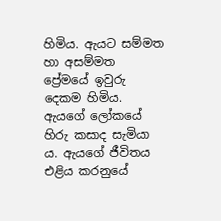හිමිය. ඇයට සම්මත හා අසම්මත ප්‍රේමයේ ඉවුරු දෙකම හිමිය. ඇයගේ ලෝකයේ හිරු කසාද සැමියා ය. ඇයගේ ජීවිතය එළිය කරනුයේ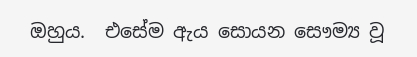ඔහුය.  එසේම ඇය සොයන සෞම්‍ය වූ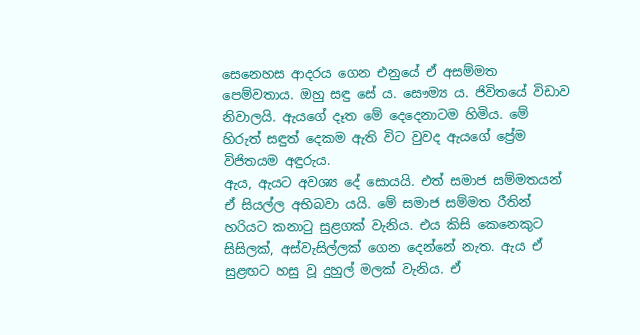සෙනෙහස ආදරය ගෙන එනුයේ ඒ අසම්මත පෙම්වතාය. ඔහු සඳු සේ ය. සෞම්‍ය ය. ජිවිතයේ විඩාව නිවාලයි. ඇයගේ දෑත මේ දෙදෙනාටම හිමිය. මේ හිරුත් සඳුත් දෙකම ඇති විට වුවද ඇයගේ ප්‍රේම විජිතයම අඳුරුය.
ඇය, ඇයට අවශ්‍ය දේ සොයයි. එත් සමාජ සම්මතයන් ඒ සියල්ල අභිබවා යයි. මේ සමාජ සම්මත රීතින් හරියට කනාටු සුළගක් වැනිය. එය කිසි කෙනෙකුට සිසිලක්, අස්වැසිල්ලක් ගෙන දෙන්නේ නැත. ඇය ඒ සුළඟට හසු වූ දුහුල් මලක් වැනිය. ඒ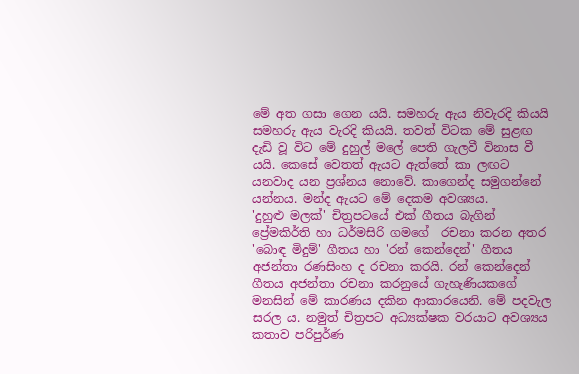මේ අත ගසා ගෙන යයි. සමහරු ඇය නිවැරදි කියයි සමහරු ඇය වැරදි කියයි. තවත් විටක මේ සුළඟ දැඩි වූ විට මේ දුහුල් මලේ පෙති ගැලවී විනාස වී යයි. කෙසේ වෙතත් ඇයට ඇත්තේ කා ලඟට යනවාද යන ප්‍රශ්නය නොවේ. කාගෙන්ද සමුගන්නේ යන්නය. මන්ද ඇයට මේ දෙකම අවශ්‍යය.
'දුහුළු මලක්' චිත්‍රපටයේ එක් ගීතය බැගින්  ප්‍රේමකිර්ති හා ධර්මසිරි ගමගේ  රචනා කරන අතර 'බොඳ මිදුම්' ගීතය හා 'රන් කෙන්දෙන්' ගීතය අජන්තා රණසිංහ ද රචනා කරයි. රන් කෙන්දෙන් ගීතය අජන්තා රචනා කරනුයේ ගැහැණියකගේ මනසින් මේ කාරණය දකින ආකාරයෙනි. මේ පදවැල සරල ය. නමුත් චිත්‍රපට අධ්‍යක්ෂක වරයාට අවශ්‍යය කතාව පරිපුර්ණ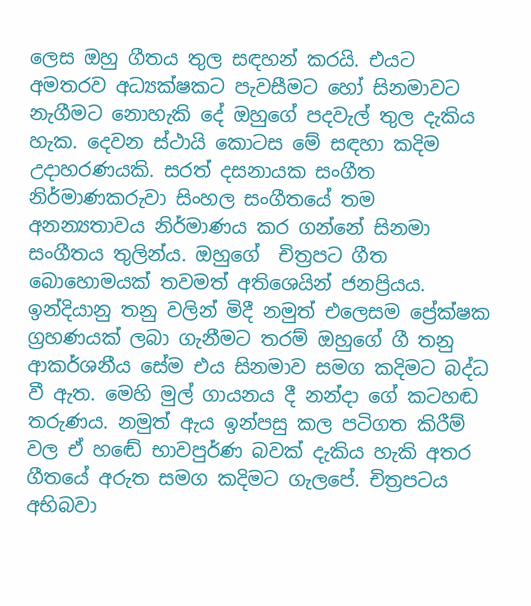ලෙස ඔහු ගීතය තුල සඳහන් කරයි. එයට අමතරව අධ්‍යක්ෂකට පැවසීමට හෝ සිනමාවට නැගීමට නොහැකි දේ ඔහුගේ පදවැල් තුල දැකිය හැක. දෙවන ස්ථායි කොටස මේ සඳහා කදිම උදාහරණයකි. සරත් දසනායක සංගීත නිර්මාණකරුවා සිංහල සංගීතයේ තම අනන්‍යතාවය නිර්මාණය කර ගන්නේ සිනමා සංගීතය තුලින්ය. ඔහුගේ  චිත්‍රපට ගීත බොහොමයක් තවමත් අතිශෙයින් ජනප්‍රියය. ඉන්දියානු තනු වලින් මිදී නමුත් එලෙසම ප්‍රේක්ෂක ග්‍රහණයක් ලබා ගැනීමට තරම් ඔහුගේ ගී තනු ආකර්ශනීය සේම එය සිනමාව සමග කදිමට බද්ධ වී ඇත. මෙහි මුල් ගායනය දී නන්දා ගේ කටහඬ තරුණය. නමුත් ඇය ඉන්පසු කල පටිගත කිරීම් වල ඒ හඬේ භාවපුර්ණ බවක් දැකිය හැකි අතර ගීතයේ අරුත සමග කදිමට ගැලපේ. චිත්‍රපටය අභිබවා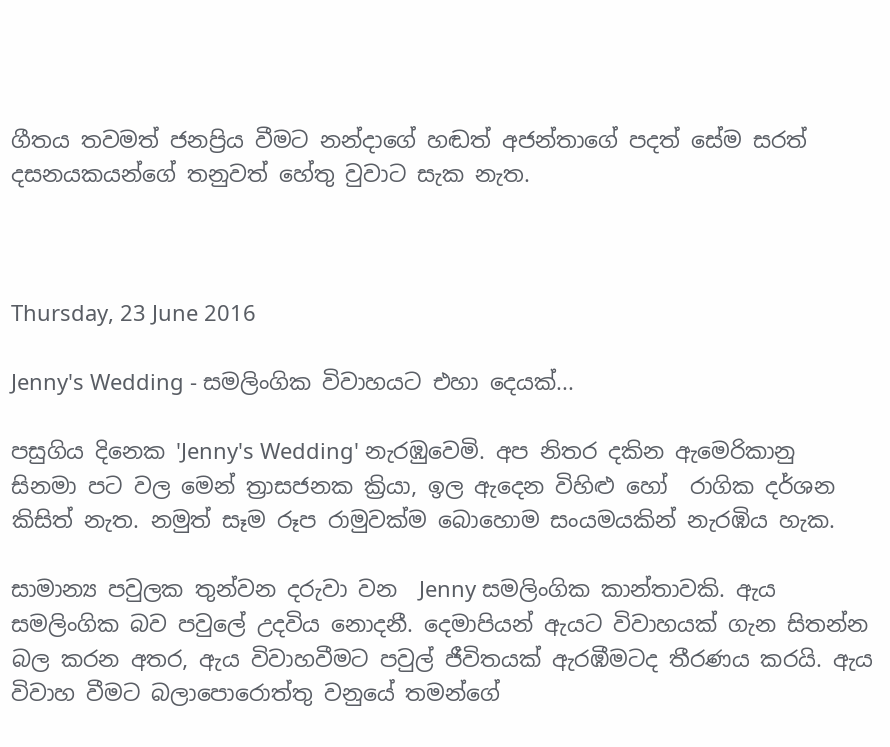ගීතය තවමත් ජනප්‍රිය වීමට නන්දාගේ හඬත් අජන්තාගේ පදත් සේම සරත් දසනයකයන්ගේ තනුවත් හේතු වුවාට සැක නැත.



Thursday, 23 June 2016

Jenny's Wedding - සමලිංගික විවාහයට එහා දෙයක්...

පසුගිය දිනෙක 'Jenny's Wedding' නැරඹුවෙමි. අප නිතර දකින ඇමෙරිකානු සිනමා පට වල මෙන් ත්‍රාසජනක ක්‍රියා, ඉල ඇදෙන විහිළු හෝ  රාගික දර්ශන කිසිත් නැත. නමුත් සෑම රූප රාමුවක්ම බොහොම සංයමයකින් නැරඹිය හැක.

සාමාන්‍ය පවුලක තුන්වන දරුවා වන  Jenny සමලිංගික කාන්තාවකි. ඇය සමලිංගික බව පවුලේ උදවිය නොදනී. දෙමාපියන් ඇයට විවාහයක් ගැන සිතන්න බල කරන අතර, ඇය විවාහවීමට පවුල් ජීවිතයක් ඇරඹීමටද තීරණය කරයි. ඇය විවාහ වීමට බලාපොරොත්තු වනුයේ තමන්ගේ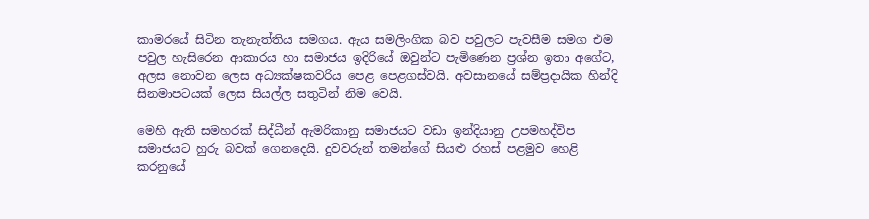කාමරයේ සිටින තැනැත්තිය සමගය. ඇය සමලිංගික බව පවුලට පැවසීම සමග එම පවුල හැසිරෙන ආකාරය හා සමාජය ඉදිරියේ ඔවුන්ට පැමිණෙන ප්‍රශ්න ඉතා අගේට, අලස නොවන ලෙස අධ්‍යක්ෂකවරිය පෙළ පෙළගස්වයි. අවසානයේ සම්ප්‍රදායික හින්දි සිනමාපටයක් ලෙස සියල්ල සතුටින් නිම වෙයි.

මෙහි ඇති සමහරක් සිද්ධීන් ඇමරිකානු සමාජයට වඩා ඉන්දියානු උපමහද්විප සමාජයට හුරු බවක් ගෙනදෙයි. දුවවරුන් තමන්ගේ සියළු රහස් පළමුව හෙළි කරනුයේ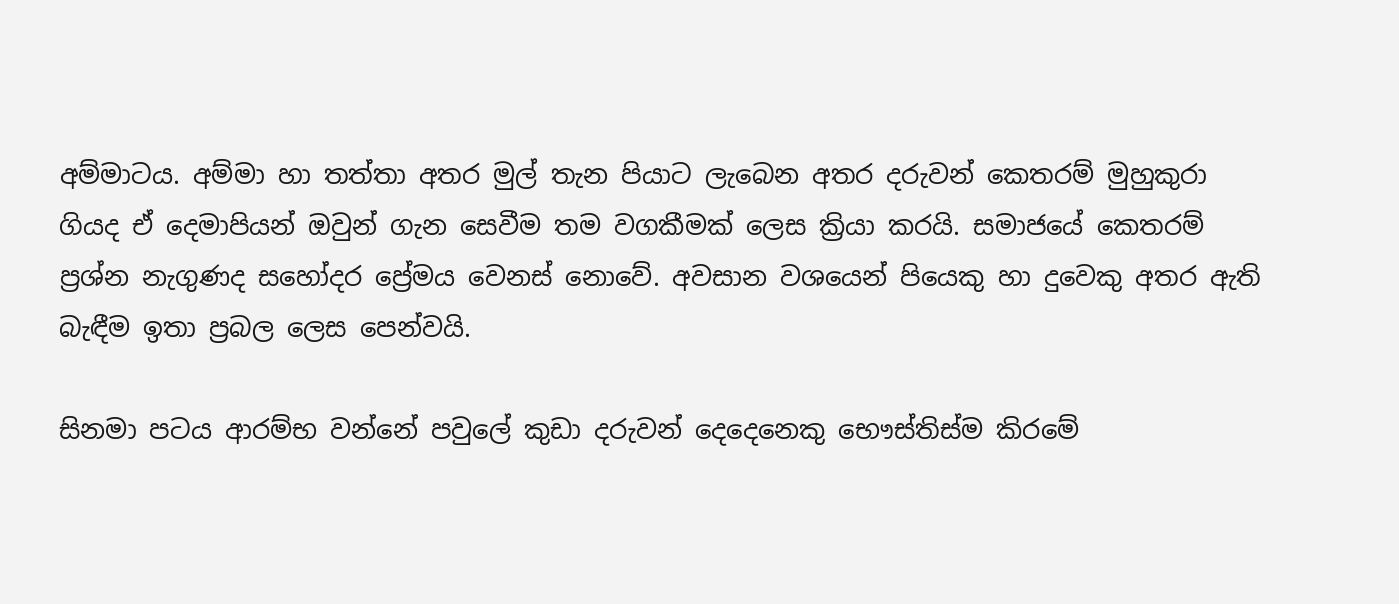අම්මාටය. අම්මා හා තත්තා අතර මුල් තැන පියාට ලැබෙන අතර දරුවන් කෙතරම් මුහුකුරා ගියද ඒ දෙමාපියන් ඔවුන් ගැන සෙවීම තම වගකීමක් ලෙස ක්‍රියා කරයි. සමාජයේ කෙතරම් ප්‍රශ්න නැගුණද සහෝදර ප්‍රේමය වෙනස් නොවේ. අවසාන වශයෙන් පියෙකු හා දුවෙකු අතර ඇති බැඳීම ඉතා ප්‍රබල ලෙස පෙන්වයි.

සිනමා පටය ආරම්භ වන්නේ පවුලේ කුඩා දරුවන් දෙදෙනෙකු භෞස්තිස්ම කිරමේ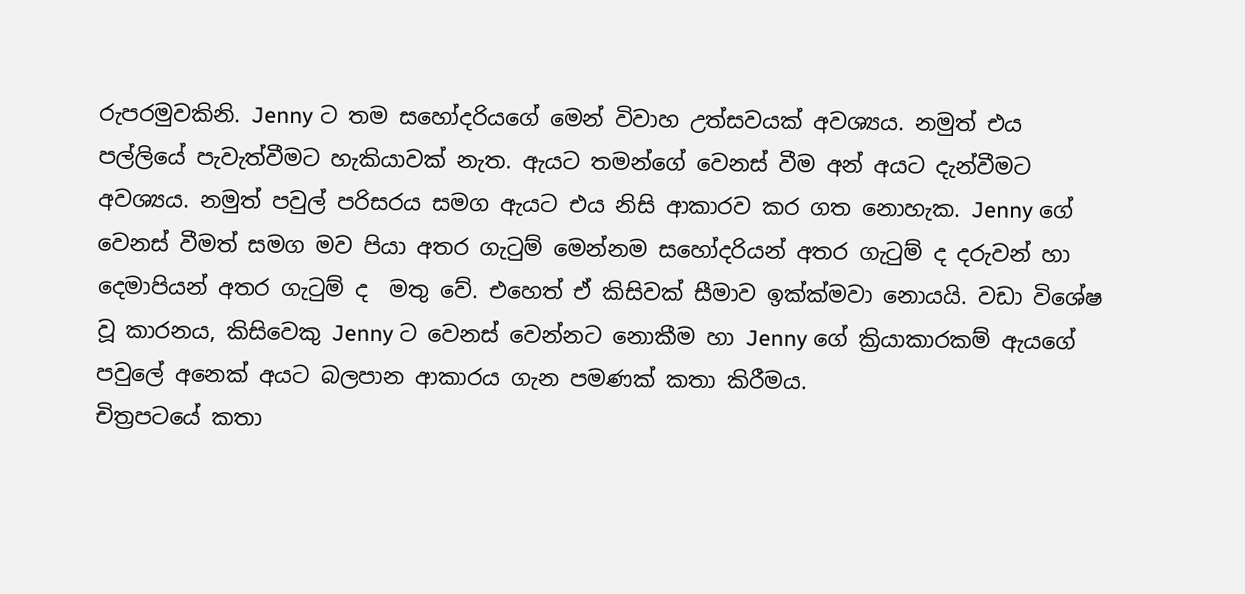රුපරමුවකිනි. Jenny ට තම සහෝදරියගේ මෙන් විවාහ උත්සවයක් අවශ්‍යය. නමුත් එය පල්ලියේ පැවැත්වීමට හැකියාවක් නැත. ඇයට තමන්ගේ වෙනස් වීම අන් අයට දැන්වීමට අවශ්‍යය. නමුත් පවුල් පරිසරය සමග ඇයට එය නිසි ආකාරව කර ගත නොහැක. Jenny ගේ වෙනස් වීමත් සමග මව පියා අතර ගැටුම් මෙන්නම සහෝදරියන් අතර ගැටුම් ද දරුවන් හා දෙමාපියන් අතර ගැටුම් ද  මතු වේ. එහෙත් ඒ කිසිවක් සීමාව ඉක්ක්මවා නොයයි. වඩා විශේෂ වූ කාරනය, කිසිවෙකු Jenny ට වෙනස් වෙන්නට නොකීම හා Jenny ගේ ක්‍රියාකාරකම් ඇයගේ පවුලේ අනෙක් අයට බලපාන ආකාරය ගැන පමණක් කතා කිරීමය.
චිත්‍රපටයේ කතා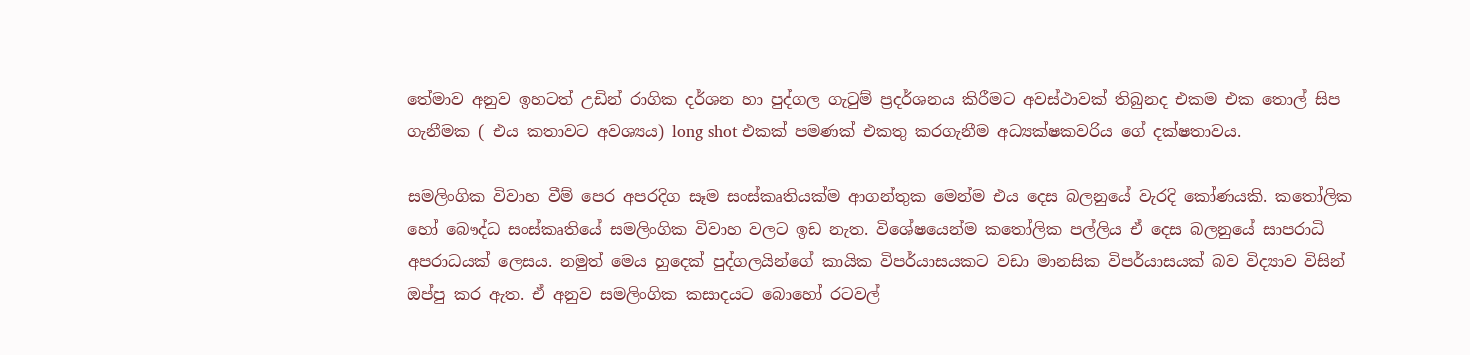තේමාව අනුව ඉහටත් උඩින් රාගික දර්ශන හා පුද්ගල ගැටුම් ප්‍රදර්ශනය කිරීමට අවස්ථාවක් තිබුනද එකම එක තොල් සිප ගැනීමක ( එය කතාවට අවශ්‍යය) long shot එකක් පමණක් එකතු කරගැනීම අධ්‍යක්ෂකවරිය ගේ දක්ෂතාවය.

සමලිංගික විවාහ වීම් පෙර අපරදිග සෑම සංස්කෘතියක්ම ආගන්තුක මෙන්ම එය දෙස බලනුයේ වැරදි කෝණයකි. කතෝලික හෝ බෞද්ධ සංස්කෘතියේ සමලිංගික විවාහ වලට ඉඩ නැත. විශේෂයෙන්ම කතෝලික පල්ලිය ඒ දෙස බලනුයේ සාපරාධි අපරාධයක් ලෙසය. නමුත් මෙය හුදෙක් පුද්ගලයින්ගේ කායික විපර්යාසයකට වඩා මානසික විපර්යාසයක් බව විද්‍යාව විසින් ඔප්පු කර ඇත. ඒ අනුව සමලිංගික කසාදයට බොහෝ රටවල්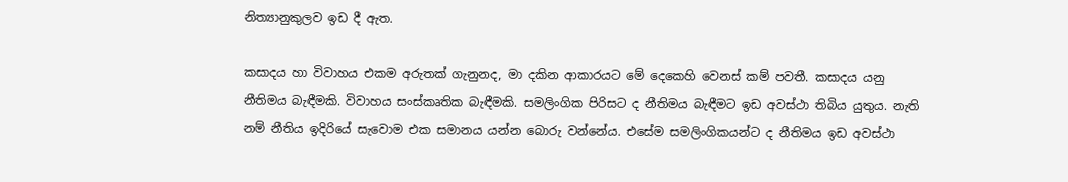නිත්‍යානුකුලව ඉඩ දී ඇත.

කසාදය හා විවාහය එකම අරුතක් ගැනුනද, මා දකින ආකාරයට මේ දෙකෙහි වෙනස් කම් පවතී. කසාදය යනු නීතිමය බැඳීමකි. විවාහය සංස්කෘතික බැඳීමකි. සමලිංගික පිරිසට ද නීතිමය බැඳීමට ඉඩ අවස්ථා තිබිය යුතුය. නැති නම් නීතිය ඉදිරියේ සැවොම එක සමානය යන්න බොරු වන්නේය. එසේම සමලිංගිකයන්ට ද නීතිමය ඉඩ අවස්ථා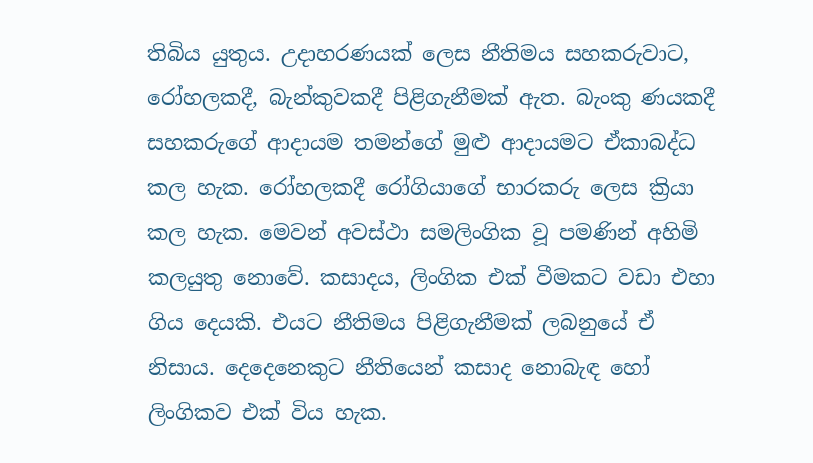තිබිය යුතුය. උදාහරණයක් ලෙස නීතිමය සහකරුවාට, රෝහලකදී, බැන්කුවකදී පිළිගැනීමක් ඇත. බැංකු ණයකදී සහකරුගේ ආදායම තමන්ගේ මුළු ආදායමට ඒකාබද්ධ කල හැක. රෝහලකදී රෝගියාගේ භාරකරු ලෙස ක්‍රියා කල හැක. මෙවන් අවස්ථා සමලිංගික වූ පමණින් අහිමි කලයුතු නොවේ. කසාදය, ලිංගික එක් වීමකට වඩා එහා ගිය දෙයකි. එයට නීතිමය පිළිගැනීමක් ලබනුයේ ඒ නිසාය. දෙදෙනෙකුට නීතියෙන් කසාද නොබැඳ හෝ ලිංගිකව එක් විය හැක.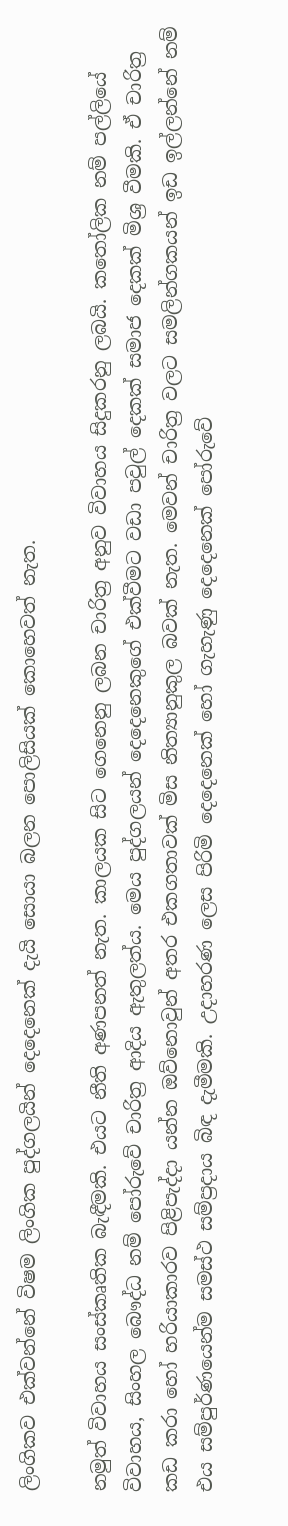ලිංගිකව එක්වන්නේ විෂම ලිංගික පුද්ගලයින් දෙදෙනෙක් දැයි සොයා බලන පොලිසියක් කොහෙවත් නැත.

නමුත් විවාහය සංස්කෘතික බැඳීමකි. එයට නීති අණපනත් නැත. කාලයක සිට ගෙනෙනු ලබන චාරිත්‍ර අනුව විවාහය සිදුකරනු ලබයි. කතෝලික නම් පල්ලියේ විවාහය, සිංහල බෞද්ධ නම් පෝරුවේ චාරිත්‍ර ආදිය ඇතුලත්ය. මෙය පුද්ගලයන් දෙදෙනෙකුගේ එක්වීමට වඩා පවුල් දෙකක් සමාජ දෙකක් මිශ්‍ර වීමකි. ඒ චාරිත්‍ර කඩ කරා හෝ හරියාකාරව පිළිපැද්දා යන්න ඔව්නොවුන් අතර එකගතාවක් මිස නිත්‍යානුකුල බවක් නැත. මෙවන් චාරිත්‍ර වලට සමලින්ගකයන් ඉඩ ඉල්ලන්නේ නම් එය සම්පුර්ණයෙන්ම සමස්ථ සම්ප්‍රදාය බිඳ දැමීමකි. උදාහරණ ලෙස පිරිමි දෙදෙනෙක් හෝ ගැහැණු දෙදෙනෙක් පෝරුවේ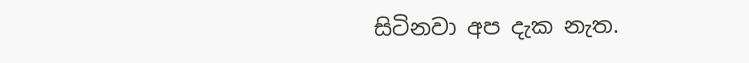සිටිනවා අප දැක නැත.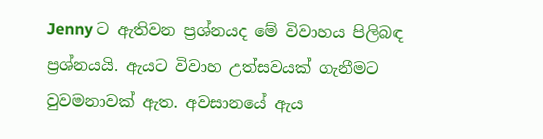Jenny ට ඇතිවන ප්‍රශ්නයද මේ විවාහය පිලිබඳ ප්‍රශ්නයයි. ඇයට විවාහ උත්සවයක් ගැනීමට වුවමනාවක් ඇත. අවසානයේ ඇය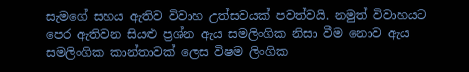සැමගේ සහය ඇතිව විවාහ උත්සවයක් පවත්වයි. නමුත් විවාහයට පෙර ඇතිවන සියළු ප්‍රශ්න ඇය සමලිංගික නිසා වීම නොව ඇය සමලිංගික කාන්තාවක් ලෙස විෂම ලිංගික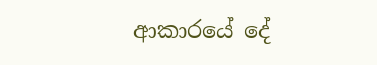ආකාරයේ දේ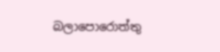බලාපොරොත්තු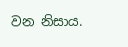වන නිසාය.